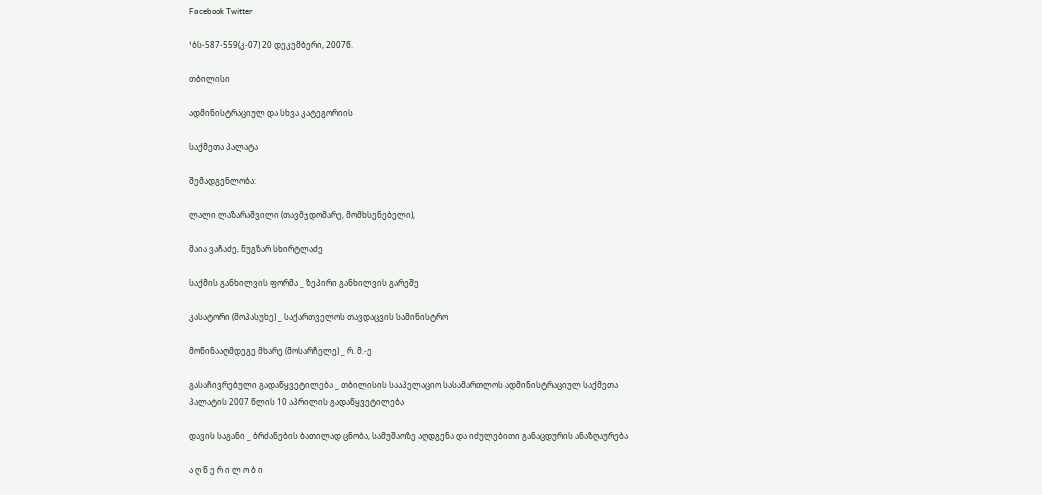Facebook Twitter

¹ბს-587-559(კ-07) 20 დეკემბერი, 2007წ.

თბილისი

ადმინისტრაციულ და სხვა კატეგორიის

საქმეთა პალატა

შემადგენლობა:

ლალი ლაზარაშვილი (თავმჯდომარე, მომხსენებელი),

მაია ვაჩაძე, ნუგზარ სხირტლაძე

საქმის განხილვის ფორმა _ ზეპირი განხილვის გარეშე

კასატორი (მოპასუხე) _ საქართველოს თავდაცვის სამინისტრო

მოწინააღმდეგე მხარე (მოსარჩელე) _ რ. მ.-ე

გასაჩივრებული გადაწყვეტილება _ თბილისის სააპელაციო სასამართლოს ადმინისტრაციულ საქმეთა პალატის 2007 წლის 10 აპრილის გადაწყვეტილება

დავის საგანი _ ბრძანების ბათილად ცნობა, სამუშაოზე აღდგენა და იძულებითი განაცდურის ანაზღაურება

ა ღ წ ე რ ი ლ ო ბ ი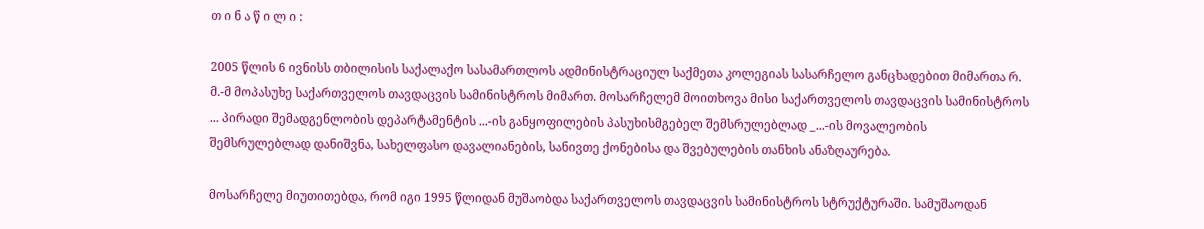თ ი ნ ა წ ი ლ ი :

2005 წლის 6 ივნისს თბილისის საქალაქო სასამართლოს ადმინისტრაციულ საქმეთა კოლეგიას სასარჩელო განცხადებით მიმართა რ. მ.-მ მოპასუხე საქართველოს თავდაცვის სამინისტროს მიმართ. მოსარჩელემ მოითხოვა მისი საქართველოს თავდაცვის სამინისტროს ... პირადი შემადგენლობის დეპარტამენტის ...-ის განყოფილების პასუხისმგებელ შემსრულებლად _...-ის მოვალეობის შემსრულებლად დანიშვნა, სახელფასო დავალიანების, სანივთე ქონებისა და შვებულების თანხის ანაზღაურება.

მოსარჩელე მიუთითებდა, რომ იგი 1995 წლიდან მუშაობდა საქართველოს თავდაცვის სამინისტროს სტრუქტურაში. სამუშაოდან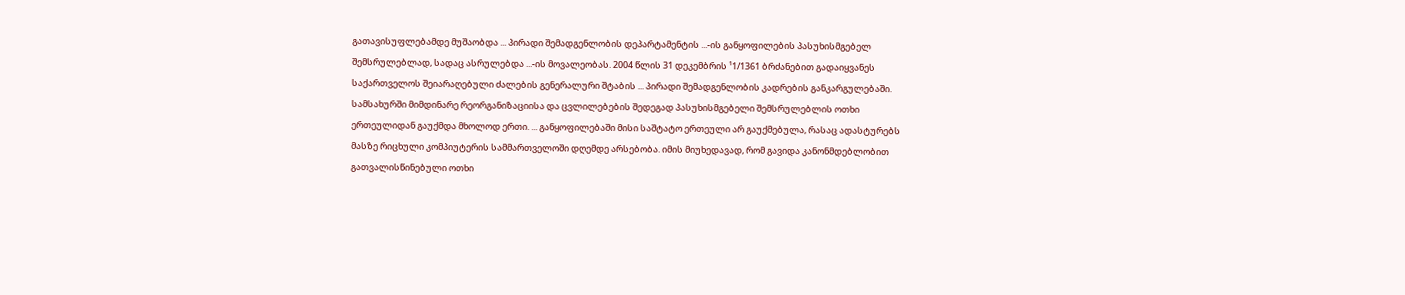გათავისუფლებამდე მუშაობდა ... პირადი შემადგენლობის დეპარტამენტის ...-ის განყოფილების პასუხისმგებელ შემსრულებლად, სადაც ასრულებდა ...-ის მოვალეობას. 2004 წლის 31 დეკემბრის ¹1/1361 ბრძანებით გადაიყვანეს საქართველოს შეიარაღებული ძალების გენერალური შტაბის ... პირადი შემადგენლობის კადრების განკარგულებაში. სამსახურში მიმდინარე რეორგანიზაციისა და ცვლილებების შედეგად პასუხისმგებელი შემსრულებლის ოთხი ერთეულიდან გაუქმდა მხოლოდ ერთი. ... განყოფილებაში მისი საშტატო ერთეული არ გაუქმებულა, რასაც ადასტურებს მასზე რიცხული კომპიუტერის სამმართველოში დღემდე არსებობა. იმის მიუხედავად, რომ გავიდა კანონმდებლობით გათვალისწინებული ოთხი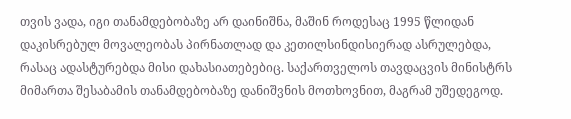თვის ვადა, იგი თანამდებობაზე არ დაინიშნა, მაშინ როდესაც 1995 წლიდან დაკისრებულ მოვალეობას პირნათლად და კეთილსინდისიერად ასრულებდა, რასაც ადასტურებდა მისი დახასიათებებიც. საქართველოს თავდაცვის მინისტრს მიმართა შესაბამის თანამდებობაზე დანიშვნის მოთხოვნით, მაგრამ უშედეგოდ.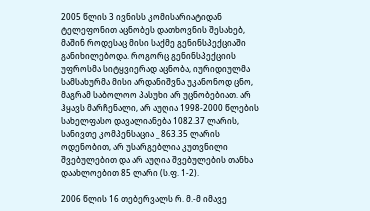2005 წლის 3 ივნისს კომისარიატიდან ტელეფონით აცნობეს დათხოვნის შესახებ, მაშინ როდესაც მისი საქმე გენინსპექციაში განიხილებოდა. როგორც გენინსპექციის უფროსმა სიტყვიერად აცნობა, იურიდიულმა სამსახურმა მისი არდანიშვნა უკანონოდ ცნო, მაგრამ საბოლოო პასუხი არ უცნობებიათ. არ ჰყავს მარჩენალი, არ აუღია 1998-2000 წლების სახელფასო დავალიანება 1082.37 ლარის, სანივთე კომპენსაცია _ 863.35 ლარის ოდენობით, არ უსარგებლია კუთვნილი შვებულებით და არ აუღია შვებულების თანხა დაახლოებით 85 ლარი (ს.ფ. 1-2).

2006 წლის 16 თებერვალს რ. მ.-მ იმავე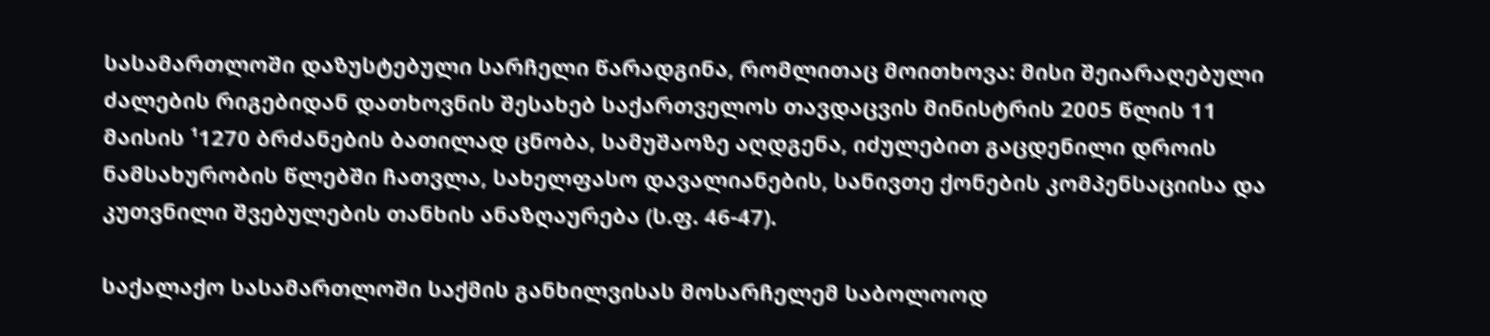სასამართლოში დაზუსტებული სარჩელი წარადგინა, რომლითაც მოითხოვა: მისი შეიარაღებული ძალების რიგებიდან დათხოვნის შესახებ საქართველოს თავდაცვის მინისტრის 2005 წლის 11 მაისის ¹1270 ბრძანების ბათილად ცნობა, სამუშაოზე აღდგენა, იძულებით გაცდენილი დროის ნამსახურობის წლებში ჩათვლა, სახელფასო დავალიანების, სანივთე ქონების კომპენსაციისა და კუთვნილი შვებულების თანხის ანაზღაურება (ს.ფ. 46-47).

საქალაქო სასამართლოში საქმის განხილვისას მოსარჩელემ საბოლოოდ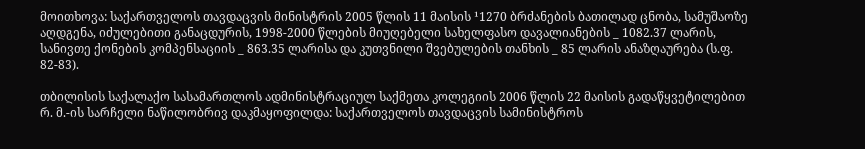მოითხოვა: საქართველოს თავდაცვის მინისტრის 2005 წლის 11 მაისის ¹1270 ბრძანების ბათილად ცნობა, სამუშაოზე აღდგენა, იძულებითი განაცდურის, 1998-2000 წლების მიუღებელი სახელფასო დავალიანების _ 1082.37 ლარის, სანივთე ქონების კომპენსაციის _ 863.35 ლარისა და კუთვნილი შვებულების თანხის _ 85 ლარის ანაზღაურება (ს.ფ. 82-83).

თბილისის საქალაქო სასამართლოს ადმინისტრაციულ საქმეთა კოლეგიის 2006 წლის 22 მაისის გადაწყვეტილებით რ. მ.-ის სარჩელი ნაწილობრივ დაკმაყოფილდა: საქართველოს თავდაცვის სამინისტროს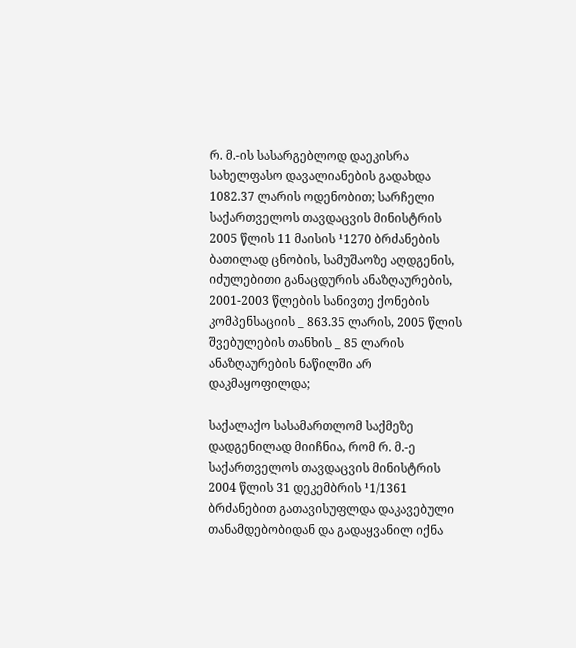რ. მ.-ის სასარგებლოდ დაეკისრა სახელფასო დავალიანების გადახდა 1082.37 ლარის ოდენობით; სარჩელი საქართველოს თავდაცვის მინისტრის 2005 წლის 11 მაისის ¹1270 ბრძანების ბათილად ცნობის, სამუშაოზე აღდგენის, იძულებითი განაცდურის ანაზღაურების, 2001-2003 წლების სანივთე ქონების კომპენსაციის _ 863.35 ლარის, 2005 წლის შვებულების თანხის _ 85 ლარის ანაზღაურების ნაწილში არ დაკმაყოფილდა;

საქალაქო სასამართლომ საქმეზე დადგენილად მიიჩნია, რომ რ. მ.-ე საქართველოს თავდაცვის მინისტრის 2004 წლის 31 დეკემბრის ¹1/1361 ბრძანებით გათავისუფლდა დაკავებული თანამდებობიდან და გადაყვანილ იქნა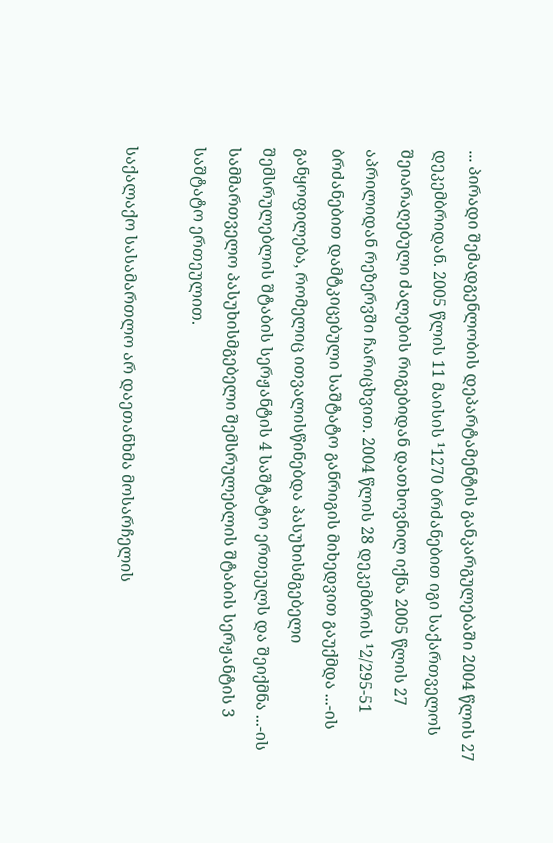... პირადი შემადგენლობის დეპარტამენტის განკარგულებაში 2004 წლის 27 დეკემბრიდან. 2005 წლის 11 მაისის ¹1270 ბრძანებით იგი საქართველოს შეიარაღებული ძალების რიგებიდან დათხოვნილ იქნა 2005 წლის 27 აპრილიდან რეზერვში ჩარიცხვით. 2004 წლის 28 დეკემბრის ¹2/295-51 ბრძანებით დამტკიცებული საშტატო განრიგის მიხედვით გაუქმდა ...-ის განყოფილება, რომელიც ითვალისწინებდა პასუხისმგებელი შემსრულებლის შტაბის სერჟანტის 4 საშტატო ერთეულს და შეიქმნა ...-ის სამმართველო პასუხისმგებელი შემსრულებლის შტაბის სერჟანტის 3 საშტატო ერთეულით.

საქალაქო სასამართლო არ დაეთანხმა მოსარჩელის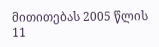მითითებას 2005 წლის 11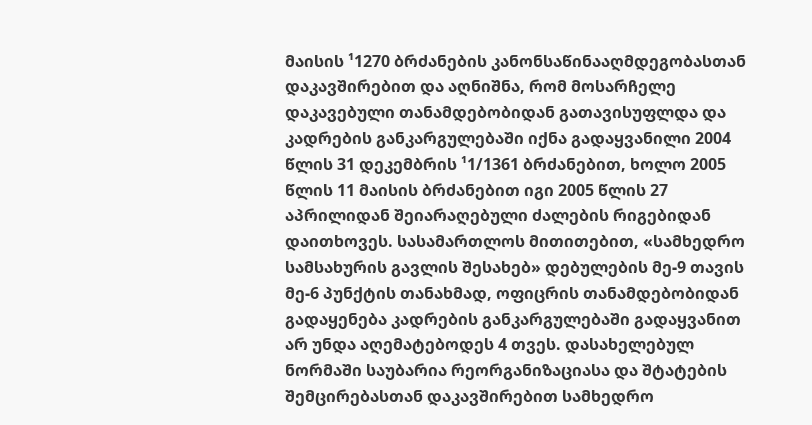მაისის ¹1270 ბრძანების კანონსაწინააღმდეგობასთან დაკავშირებით და აღნიშნა, რომ მოსარჩელე დაკავებული თანამდებობიდან გათავისუფლდა და კადრების განკარგულებაში იქნა გადაყვანილი 2004 წლის 31 დეკემბრის ¹1/1361 ბრძანებით, ხოლო 2005 წლის 11 მაისის ბრძანებით იგი 2005 წლის 27 აპრილიდან შეიარაღებული ძალების რიგებიდან დაითხოვეს. სასამართლოს მითითებით, «სამხედრო სამსახურის გავლის შესახებ» დებულების მე-9 თავის მე-6 პუნქტის თანახმად, ოფიცრის თანამდებობიდან გადაყენება კადრების განკარგულებაში გადაყვანით არ უნდა აღემატებოდეს 4 თვეს. დასახელებულ ნორმაში საუბარია რეორგანიზაციასა და შტატების შემცირებასთან დაკავშირებით სამხედრო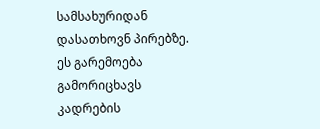სამსახურიდან დასათხოვნ პირებზე. ეს გარემოება გამორიცხავს კადრების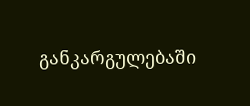განკარგულებაში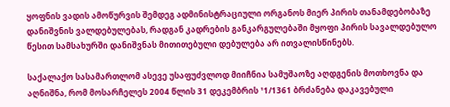ყოფნის ვადის ამოწურვის შემდეგ ადმინისტრაციული ორგანოს მიერ პირის თანამდებობაზე დანიშვნის ვალდებულებას, რადგან კადრების განკარგულებაში მყოფი პირის სავალდებულო წესით სამსახურში დანიშვნას მითითებული დებულება არ ითვალისწინებს.

საქალაქო სასამართლომ ასევე უსაფუძვლოდ მიიჩნია სამუშაოზე აღდგენის მოთხოვნა და აღნიშნა, რომ მოსარჩელეს 2004 წლის 31 დეკემბრის ¹1/1361 ბრძანება დაკავებული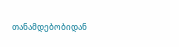თანამდებობიდან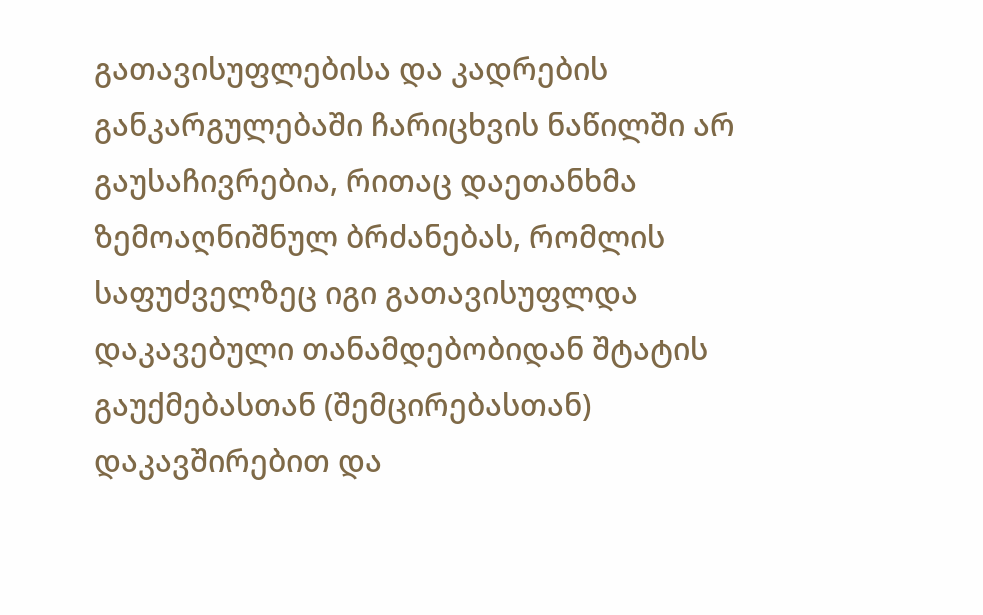გათავისუფლებისა და კადრების განკარგულებაში ჩარიცხვის ნაწილში არ გაუსაჩივრებია, რითაც დაეთანხმა ზემოაღნიშნულ ბრძანებას, რომლის საფუძველზეც იგი გათავისუფლდა დაკავებული თანამდებობიდან შტატის გაუქმებასთან (შემცირებასთან) დაკავშირებით და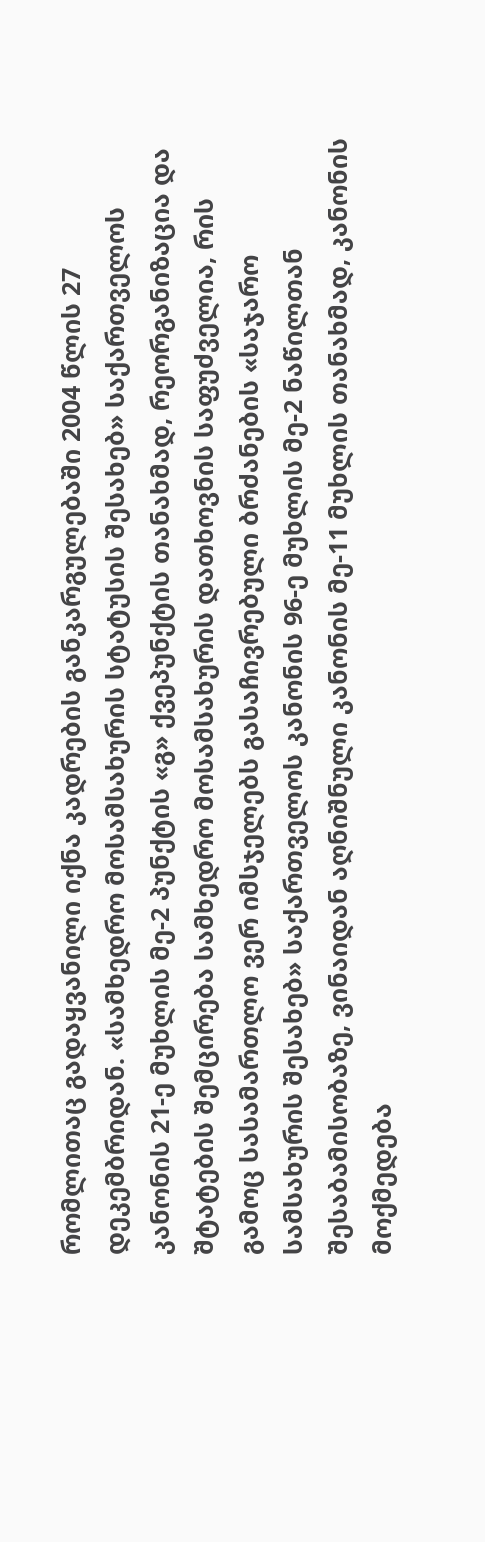რომლითაც გადაყვანილი იქნა კადრების განკარგულებაში 2004 წლის 27 დეკემბრიდან. «სამხედრო მოსამსახურის სტატუსის შესახებ» საქართველოს კანონის 21-ე მუხლის მე-2 პუნქტის «გ» ქვეპუნქტის თანახმად, რეორგანიზაცია და შტატების შემცირება სამხედრო მოსამსახურის დათხოვნის საფუძველია, რის გამოც სასამართლო ვერ იმსჯელებს გასაჩივრებული ბრძანების «საჯარო სამსახურის შესახებ» საქართველოს კანონის 96-ე მუხლის მე-2 ნაწილთან შესაბამისობაზე, ვინაიდან აღნიშნული კანონის მე-11 მუხლის თანახმად, კანონის მოქმედება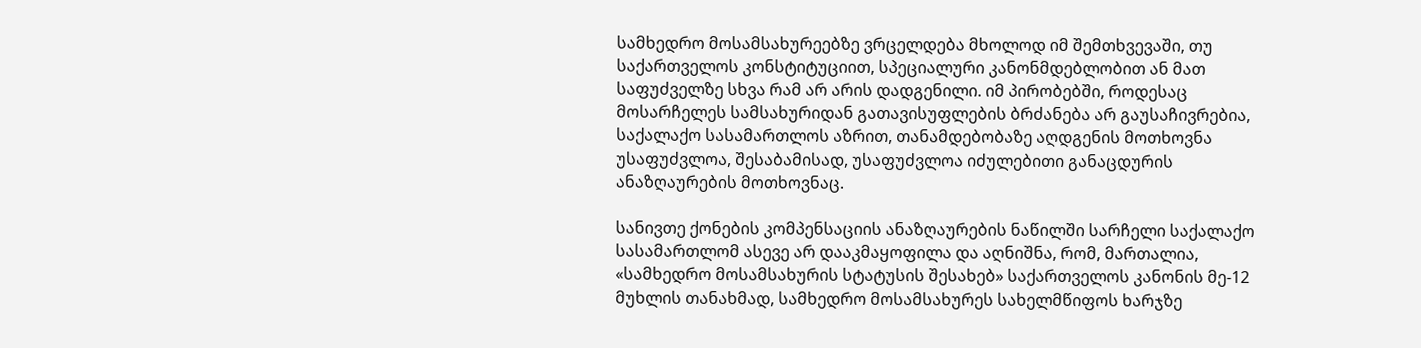სამხედრო მოსამსახურეებზე ვრცელდება მხოლოდ იმ შემთხვევაში, თუ საქართველოს კონსტიტუციით, სპეციალური კანონმდებლობით ან მათ საფუძველზე სხვა რამ არ არის დადგენილი. იმ პირობებში, როდესაც მოსარჩელეს სამსახურიდან გათავისუფლების ბრძანება არ გაუსაჩივრებია, საქალაქო სასამართლოს აზრით, თანამდებობაზე აღდგენის მოთხოვნა უსაფუძვლოა, შესაბამისად, უსაფუძვლოა იძულებითი განაცდურის ანაზღაურების მოთხოვნაც.

სანივთე ქონების კომპენსაციის ანაზღაურების ნაწილში სარჩელი საქალაქო სასამართლომ ასევე არ დააკმაყოფილა და აღნიშნა, რომ, მართალია, «სამხედრო მოსამსახურის სტატუსის შესახებ» საქართველოს კანონის მე-12 მუხლის თანახმად, სამხედრო მოსამსახურეს სახელმწიფოს ხარჯზე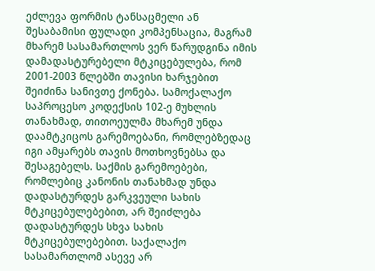ეძლევა ფორმის ტანსაცმელი ან შესაბამისი ფულადი კომპენსაცია, მაგრამ მხარემ სასამართლოს ვერ წარუდგინა იმის დამადასტურებელი მტკიცებულება, რომ 2001-2003 წლებში თავისი ხარჯებით შეიძინა სანივთე ქონება. სამოქალაქო საპროცესო კოდექსის 102-ე მუხლის თანახმად, თითოეულმა მხარემ უნდა დაამტკიცოს გარემოებანი, რომლებზედაც იგი ამყარებს თავის მოთხოვნებსა და შესაგებელს. საქმის გარემოებები, რომლებიც კანონის თანახმად უნდა დადასტურდეს გარკვეული სახის მტკიცებულებებით, არ შეიძლება დადასტურდეს სხვა სახის მტკიცებულებებით. საქალაქო სასამართლომ ასევე არ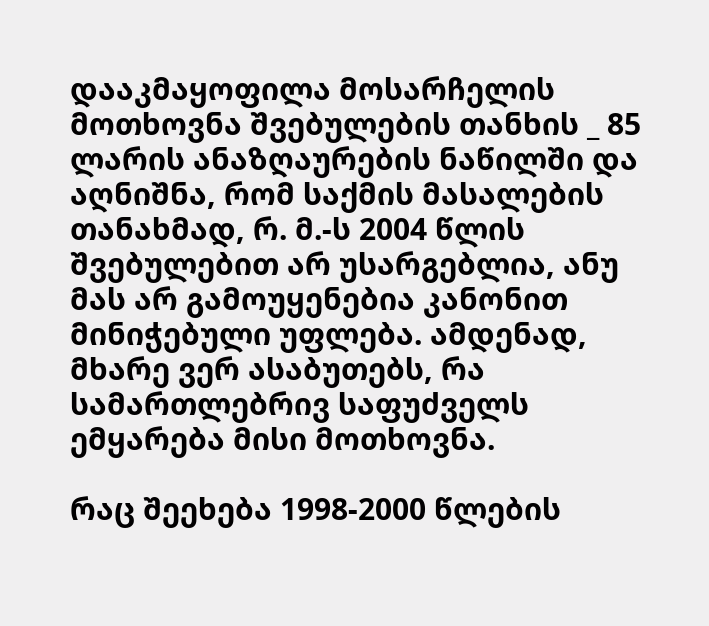დააკმაყოფილა მოსარჩელის მოთხოვნა შვებულების თანხის _ 85 ლარის ანაზღაურების ნაწილში და აღნიშნა, რომ საქმის მასალების თანახმად, რ. მ.-ს 2004 წლის შვებულებით არ უსარგებლია, ანუ მას არ გამოუყენებია კანონით მინიჭებული უფლება. ამდენად, მხარე ვერ ასაბუთებს, რა სამართლებრივ საფუძველს ემყარება მისი მოთხოვნა.

რაც შეეხება 1998-2000 წლების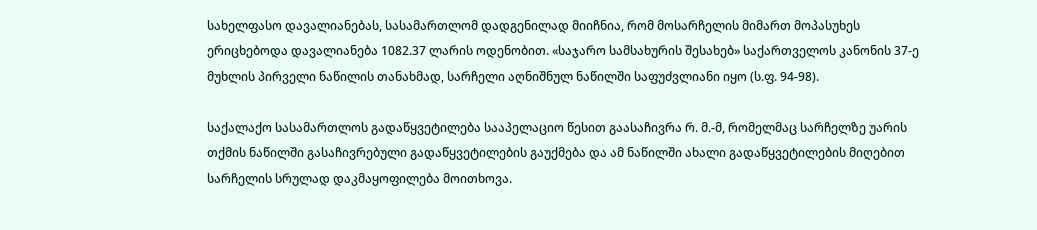სახელფასო დავალიანებას, სასამართლომ დადგენილად მიიჩნია, რომ მოსარჩელის მიმართ მოპასუხეს ერიცხებოდა დავალიანება 1082.37 ლარის ოდენობით. «საჯარო სამსახურის შესახებ» საქართველოს კანონის 37-ე მუხლის პირველი ნაწილის თანახმად, სარჩელი აღნიშნულ ნაწილში საფუძვლიანი იყო (ს.ფ. 94-98).

საქალაქო სასამართლოს გადაწყვეტილება სააპელაციო წესით გაასაჩივრა რ. მ.-მ, რომელმაც სარჩელზე უარის თქმის ნაწილში გასაჩივრებული გადაწყვეტილების გაუქმება და ამ ნაწილში ახალი გადაწყვეტილების მიღებით სარჩელის სრულად დაკმაყოფილება მოითხოვა.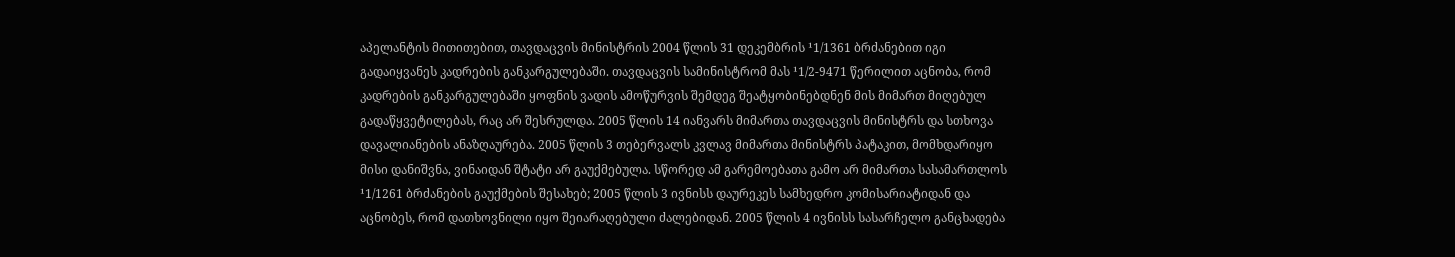აპელანტის მითითებით, თავდაცვის მინისტრის 2004 წლის 31 დეკემბრის ¹1/1361 ბრძანებით იგი გადაიყვანეს კადრების განკარგულებაში. თავდაცვის სამინისტრომ მას ¹1/2-9471 წერილით აცნობა, რომ კადრების განკარგულებაში ყოფნის ვადის ამოწურვის შემდეგ შეატყობინებდნენ მის მიმართ მიღებულ გადაწყვეტილებას, რაც არ შესრულდა. 2005 წლის 14 იანვარს მიმართა თავდაცვის მინისტრს და სთხოვა დავალიანების ანაზღაურება. 2005 წლის 3 თებერვალს კვლავ მიმართა მინისტრს პატაკით, მომხდარიყო მისი დანიშვნა, ვინაიდან შტატი არ გაუქმებულა. სწორედ ამ გარემოებათა გამო არ მიმართა სასამართლოს ¹1/1261 ბრძანების გაუქმების შესახებ; 2005 წლის 3 ივნისს დაურეკეს სამხედრო კომისარიატიდან და აცნობეს, რომ დათხოვნილი იყო შეიარაღებული ძალებიდან. 2005 წლის 4 ივნისს სასარჩელო განცხადება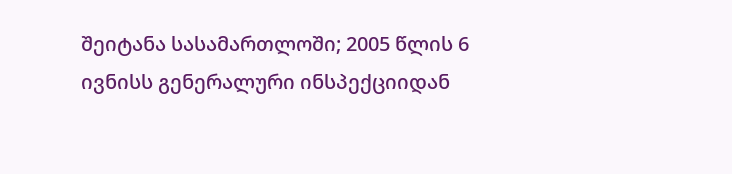შეიტანა სასამართლოში; 2005 წლის 6 ივნისს გენერალური ინსპექციიდან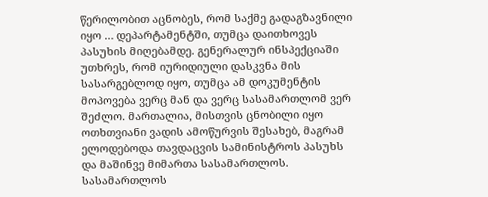წერილობით აცნობეს, რომ საქმე გადაგზავნილი იყო … დეპარტამენტში, თუმცა დაითხოვეს პასუხის მიღებამდე. გენერალურ ინსპექციაში უთხრეს, რომ იურიდიული დასკვნა მის სასარგებლოდ იყო, თუმცა ამ დოკუმენტის მოპოვება ვერც მან და ვერც სასამართლომ ვერ შეძლო. მართალია, მისთვის ცნობილი იყო ოთხთვიანი ვადის ამოწურვის შესახებ, მაგრამ ელოდებოდა თავდაცვის სამინისტროს პასუხს და მაშინვე მიმართა სასამართლოს. სასამართლოს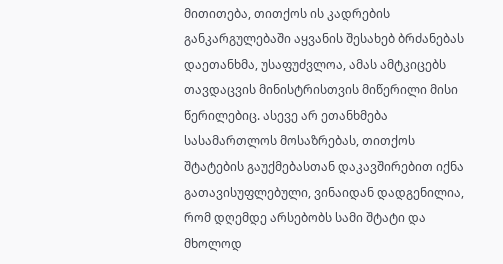მითითება, თითქოს ის კადრების განკარგულებაში აყვანის შესახებ ბრძანებას დაეთანხმა, უსაფუძვლოა, ამას ამტკიცებს თავდაცვის მინისტრისთვის მიწერილი მისი წერილებიც. ასევე არ ეთანხმება სასამართლოს მოსაზრებას, თითქოს შტატების გაუქმებასთან დაკავშირებით იქნა გათავისუფლებული, ვინაიდან დადგენილია, რომ დღემდე არსებობს სამი შტატი და მხოლოდ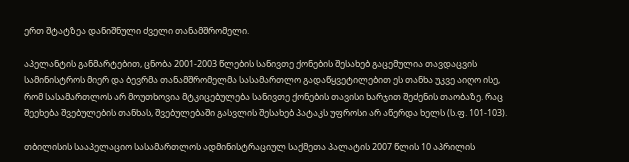ერთ შტატზეა დანიშნული ძველი თანამშრომელი.

აპელანტის განმარტებით, ცნობა 2001-2003 წლების სანივთე ქონების შესახებ გაცემულია თავდაცვის სამინისტროს მიერ და ბევრმა თანამშრომელმა სასამართლო გადაწყვეტილებით ეს თანხა უკვე აიღო ისე, რომ სასამართლოს არ მოუთხოვია მტკიცებულება სანივთე ქონების თავისი ხარჯით შეძენის თაობაზე. რაც შეეხება შვებულების თანხას, შვებულებაში გასვლის შესახებ პატაკს უფროსი არ აწერდა ხელს (ს.ფ. 101-103).

თბილისის სააპელაციო სასამართლოს ადმინისტრაციულ საქმეთა პალატის 2007 წლის 10 აპრილის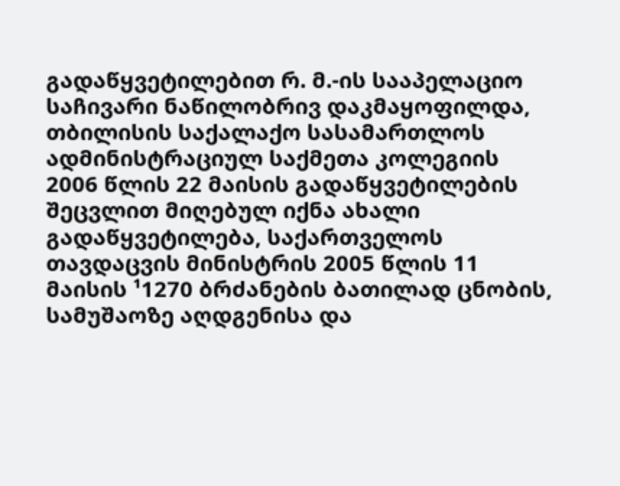გადაწყვეტილებით რ. მ.-ის სააპელაციო საჩივარი ნაწილობრივ დაკმაყოფილდა, თბილისის საქალაქო სასამართლოს ადმინისტრაციულ საქმეთა კოლეგიის 2006 წლის 22 მაისის გადაწყვეტილების შეცვლით მიღებულ იქნა ახალი გადაწყვეტილება, საქართველოს თავდაცვის მინისტრის 2005 წლის 11 მაისის ¹1270 ბრძანების ბათილად ცნობის, სამუშაოზე აღდგენისა და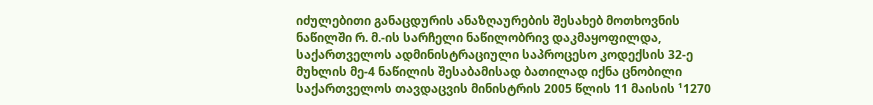იძულებითი განაცდურის ანაზღაურების შესახებ მოთხოვნის ნაწილში რ. მ.-ის სარჩელი ნაწილობრივ დაკმაყოფილდა, საქართველოს ადმინისტრაციული საპროცესო კოდექსის 32-ე მუხლის მე-4 ნაწილის შესაბამისად ბათილად იქნა ცნობილი საქართველოს თავდაცვის მინისტრის 2005 წლის 11 მაისის ¹1270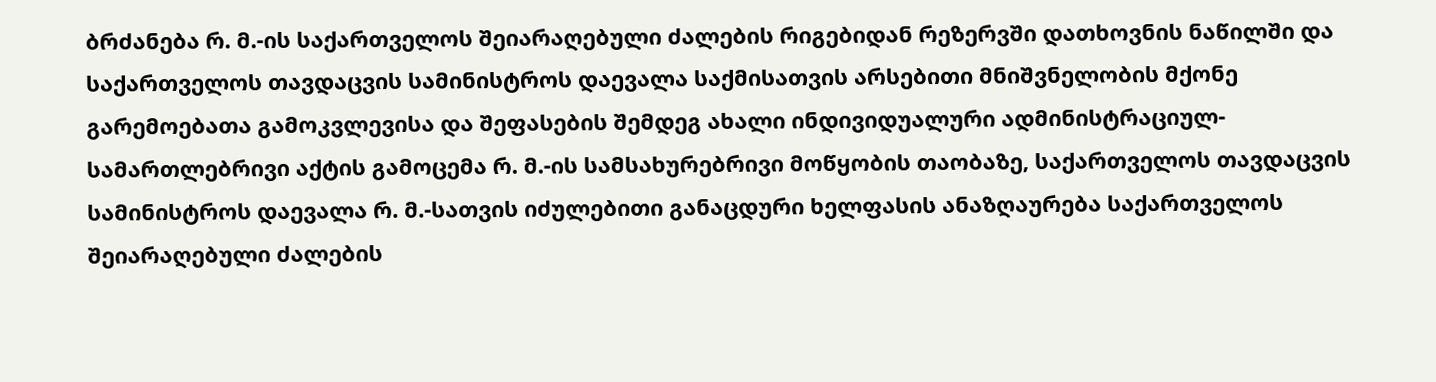ბრძანება რ. მ.-ის საქართველოს შეიარაღებული ძალების რიგებიდან რეზერვში დათხოვნის ნაწილში და საქართველოს თავდაცვის სამინისტროს დაევალა საქმისათვის არსებითი მნიშვნელობის მქონე გარემოებათა გამოკვლევისა და შეფასების შემდეგ ახალი ინდივიდუალური ადმინისტრაციულ-სამართლებრივი აქტის გამოცემა რ. მ.-ის სამსახურებრივი მოწყობის თაობაზე, საქართველოს თავდაცვის სამინისტროს დაევალა რ. მ.-სათვის იძულებითი განაცდური ხელფასის ანაზღაურება საქართველოს შეიარაღებული ძალების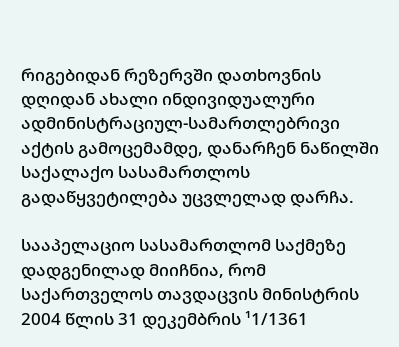რიგებიდან რეზერვში დათხოვნის დღიდან ახალი ინდივიდუალური ადმინისტრაციულ-სამართლებრივი აქტის გამოცემამდე, დანარჩენ ნაწილში საქალაქო სასამართლოს გადაწყვეტილება უცვლელად დარჩა.

სააპელაციო სასამართლომ საქმეზე დადგენილად მიიჩნია, რომ საქართველოს თავდაცვის მინისტრის 2004 წლის 31 დეკემბრის ¹1/1361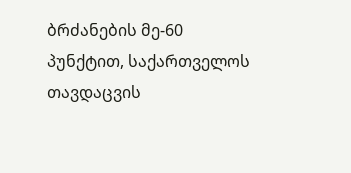ბრძანების მე-60 პუნქტით, საქართველოს თავდაცვის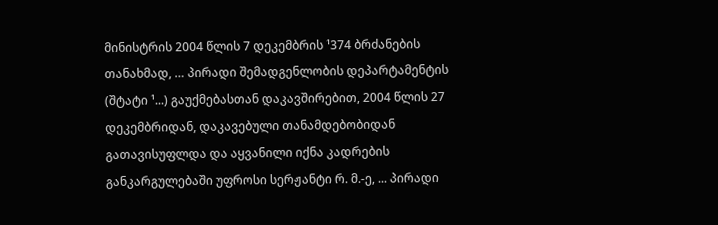მინისტრის 2004 წლის 7 დეკემბრის ¹374 ბრძანების თანახმად, … პირადი შემადგენლობის დეპარტამენტის (შტატი ¹...) გაუქმებასთან დაკავშირებით, 2004 წლის 27 დეკემბრიდან, დაკავებული თანამდებობიდან გათავისუფლდა და აყვანილი იქნა კადრების განკარგულებაში უფროსი სერჟანტი რ. მ.-ე, ... პირადი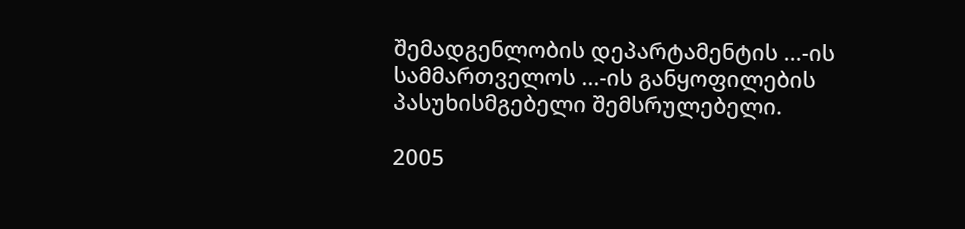შემადგენლობის დეპარტამენტის ...-ის სამმართველოს ...-ის განყოფილების პასუხისმგებელი შემსრულებელი.

2005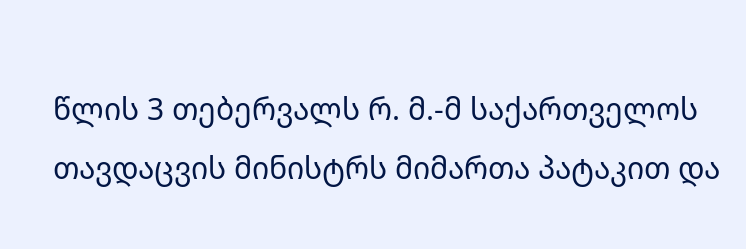წლის 3 თებერვალს რ. მ.-მ საქართველოს თავდაცვის მინისტრს მიმართა პატაკით და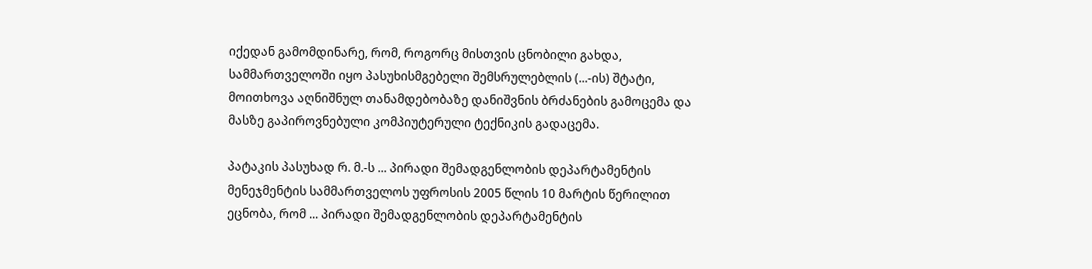იქედან გამომდინარე, რომ, როგორც მისთვის ცნობილი გახდა, სამმართველოში იყო პასუხისმგებელი შემსრულებლის (...-ის) შტატი, მოითხოვა აღნიშნულ თანამდებობაზე დანიშვნის ბრძანების გამოცემა და მასზე გაპიროვნებული კომპიუტერული ტექნიკის გადაცემა.

პატაკის პასუხად რ. მ.-ს ... პირადი შემადგენლობის დეპარტამენტის მენეჯმენტის სამმართველოს უფროსის 2005 წლის 10 მარტის წერილით ეცნობა, რომ ... პირადი შემადგენლობის დეპარტამენტის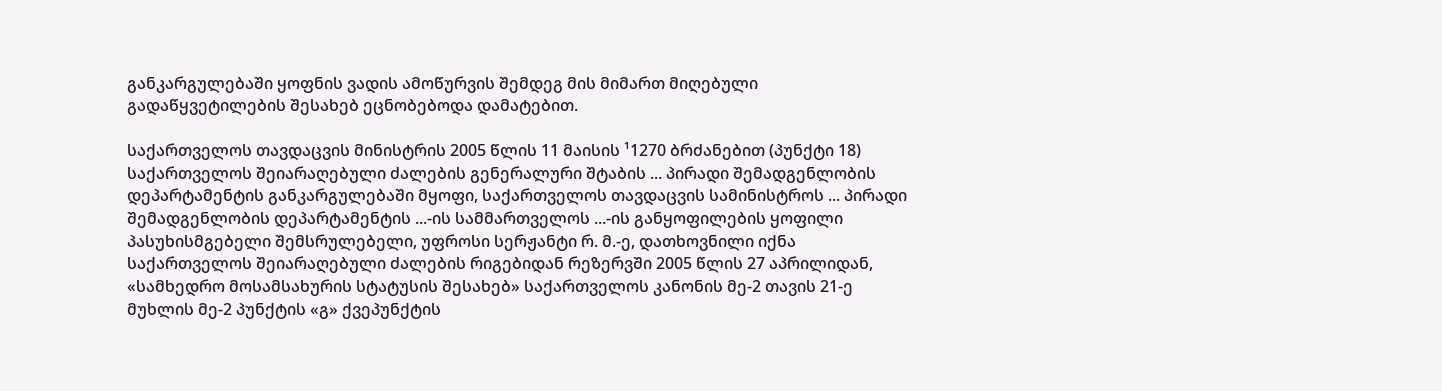განკარგულებაში ყოფნის ვადის ამოწურვის შემდეგ მის მიმართ მიღებული გადაწყვეტილების შესახებ ეცნობებოდა დამატებით.

საქართველოს თავდაცვის მინისტრის 2005 წლის 11 მაისის ¹1270 ბრძანებით (პუნქტი 18) საქართველოს შეიარაღებული ძალების გენერალური შტაბის ... პირადი შემადგენლობის დეპარტამენტის განკარგულებაში მყოფი, საქართველოს თავდაცვის სამინისტროს ... პირადი შემადგენლობის დეპარტამენტის ...-ის სამმართველოს ...-ის განყოფილების ყოფილი პასუხისმგებელი შემსრულებელი, უფროსი სერჟანტი რ. მ.-ე, დათხოვნილი იქნა საქართველოს შეიარაღებული ძალების რიგებიდან რეზერვში 2005 წლის 27 აპრილიდან, «სამხედრო მოსამსახურის სტატუსის შესახებ» საქართველოს კანონის მე-2 თავის 21-ე მუხლის მე-2 პუნქტის «გ» ქვეპუნქტის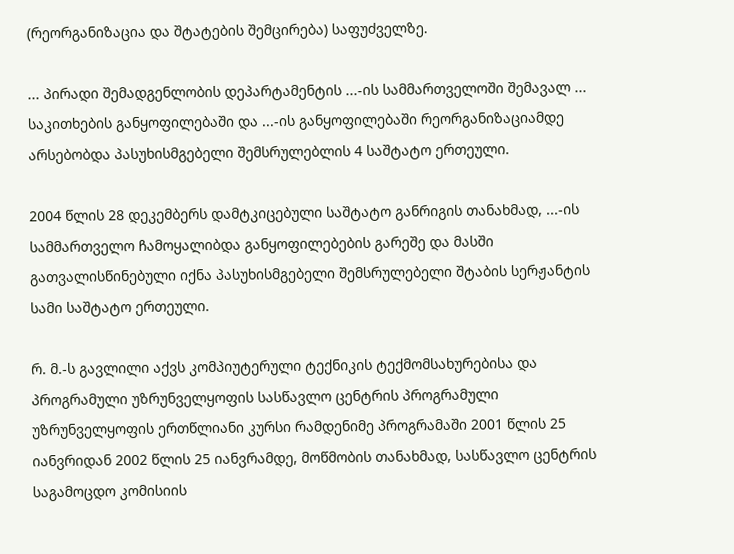(რეორგანიზაცია და შტატების შემცირება) საფუძველზე.

... პირადი შემადგენლობის დეპარტამენტის ...-ის სამმართველოში შემავალ ... საკითხების განყოფილებაში და ...-ის განყოფილებაში რეორგანიზაციამდე არსებობდა პასუხისმგებელი შემსრულებლის 4 საშტატო ერთეული.

2004 წლის 28 დეკემბერს დამტკიცებული საშტატო განრიგის თანახმად, ...-ის სამმართველო ჩამოყალიბდა განყოფილებების გარეშე და მასში გათვალისწინებული იქნა პასუხისმგებელი შემსრულებელი შტაბის სერჟანტის სამი საშტატო ერთეული.

რ. მ.-ს გავლილი აქვს კომპიუტერული ტექნიკის ტექმომსახურებისა და პროგრამული უზრუნველყოფის სასწავლო ცენტრის პროგრამული უზრუნველყოფის ერთწლიანი კურსი რამდენიმე პროგრამაში 2001 წლის 25 იანვრიდან 2002 წლის 25 იანვრამდე, მოწმობის თანახმად, სასწავლო ცენტრის საგამოცდო კომისიის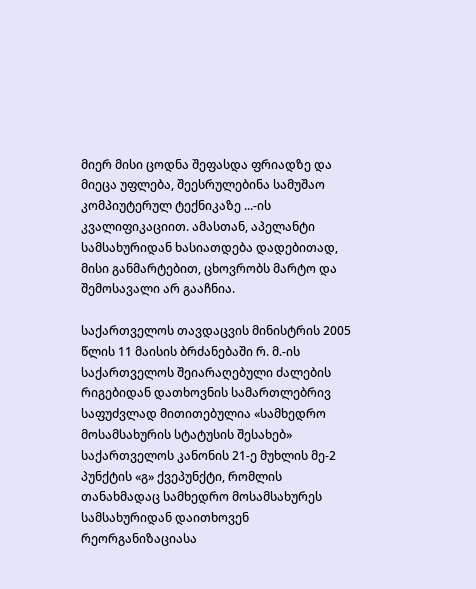მიერ მისი ცოდნა შეფასდა ფრიადზე და მიეცა უფლება, შეესრულებინა სამუშაო კომპიუტერულ ტექნიკაზე ...-ის კვალიფიკაციით. ამასთან, აპელანტი სამსახურიდან ხასიათდება დადებითად, მისი განმარტებით, ცხოვრობს მარტო და შემოსავალი არ გააჩნია.

საქართველოს თავდაცვის მინისტრის 2005 წლის 11 მაისის ბრძანებაში რ. მ.-ის საქართველოს შეიარაღებული ძალების რიგებიდან დათხოვნის სამართლებრივ საფუძვლად მითითებულია «სამხედრო მოსამსახურის სტატუსის შესახებ» საქართველოს კანონის 21-ე მუხლის მე-2 პუნქტის «გ» ქვეპუნქტი, რომლის თანახმადაც სამხედრო მოსამსახურეს სამსახურიდან დაითხოვენ რეორგანიზაციასა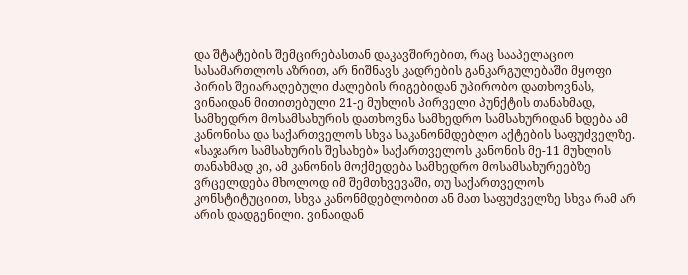და შტატების შემცირებასთან დაკავშირებით, რაც სააპელაციო სასამართლოს აზრით, არ ნიშნავს კადრების განკარგულებაში მყოფი პირის შეიარაღებული ძალების რიგებიდან უპირობო დათხოვნას, ვინაიდან მითითებული 21-ე მუხლის პირველი პუნქტის თანახმად, სამხედრო მოსამსახურის დათხოვნა სამხედრო სამსახურიდან ხდება ამ კანონისა და საქართველოს სხვა საკანონმდებლო აქტების საფუძველზე. «საჯარო სამსახურის შესახებ» საქართველოს კანონის მე-11 მუხლის თანახმად კი, ამ კანონის მოქმედება სამხედრო მოსამსახურეებზე ვრცელდება მხოლოდ იმ შემთხვევაში, თუ საქართველოს კონსტიტუციით, სხვა კანონმდებლობით ან მათ საფუძველზე სხვა რამ არ არის დადგენილი. ვინაიდან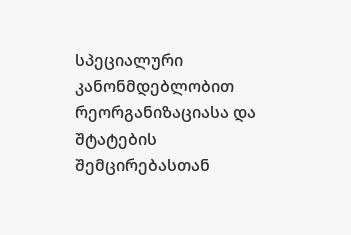სპეციალური კანონმდებლობით რეორგანიზაციასა და შტატების შემცირებასთან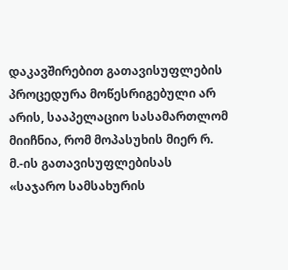დაკავშირებით გათავისუფლების პროცედურა მოწესრიგებული არ არის, სააპელაციო სასამართლომ მიიჩნია, რომ მოპასუხის მიერ რ. მ.-ის გათავისუფლებისას «საჯარო სამსახურის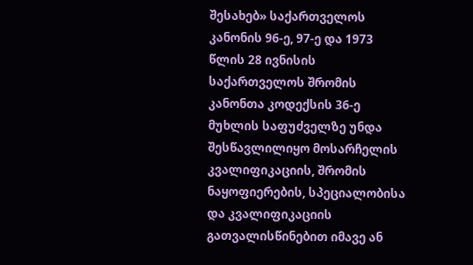შესახებ» საქართველოს კანონის 96-ე, 97-ე და 1973 წლის 28 ივნისის საქართველოს შრომის კანონთა კოდექსის 36-ე მუხლის საფუძველზე უნდა შესწავლილიყო მოსარჩელის კვალიფიკაციის, შრომის ნაყოფიერების, სპეციალობისა და კვალიფიკაციის გათვალისწინებით იმავე ან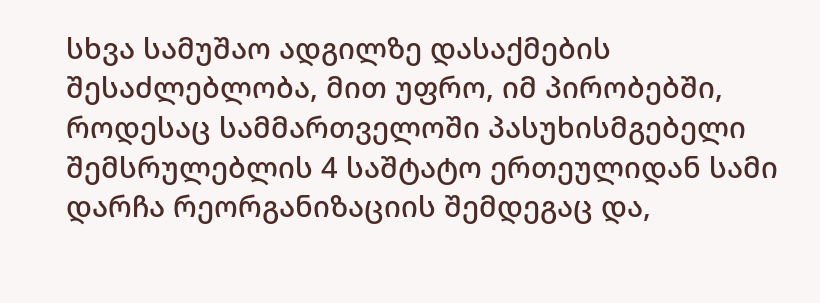სხვა სამუშაო ადგილზე დასაქმების შესაძლებლობა, მით უფრო, იმ პირობებში, როდესაც სამმართველოში პასუხისმგებელი შემსრულებლის 4 საშტატო ერთეულიდან სამი დარჩა რეორგანიზაციის შემდეგაც და,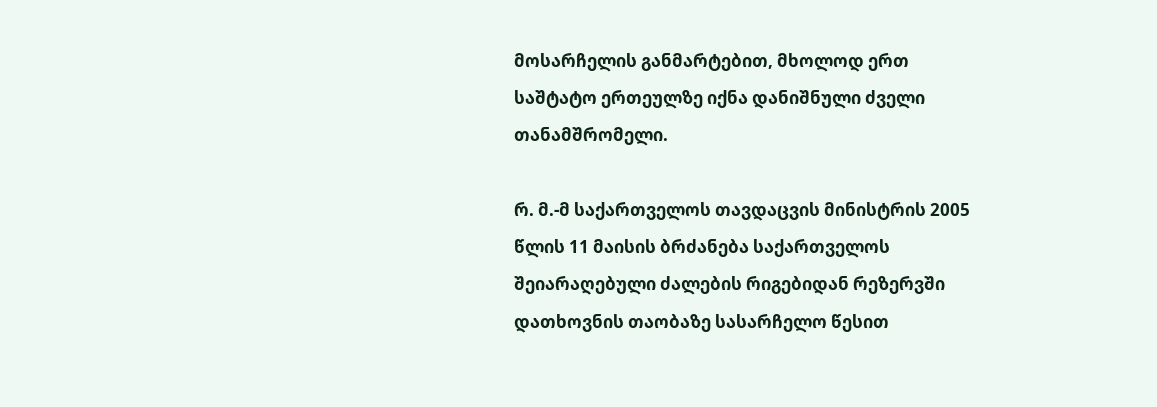მოსარჩელის განმარტებით, მხოლოდ ერთ საშტატო ერთეულზე იქნა დანიშნული ძველი თანამშრომელი.

რ. მ.-მ საქართველოს თავდაცვის მინისტრის 2005 წლის 11 მაისის ბრძანება საქართველოს შეიარაღებული ძალების რიგებიდან რეზერვში დათხოვნის თაობაზე სასარჩელო წესით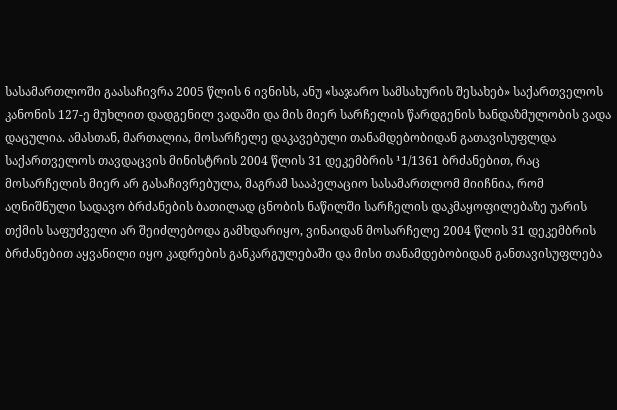სასამართლოში გაასაჩივრა 2005 წლის 6 ივნისს, ანუ «საჯარო სამსახურის შესახებ» საქართველოს კანონის 127-ე მუხლით დადგენილ ვადაში და მის მიერ სარჩელის წარდგენის ხანდაზმულობის ვადა დაცულია. ამასთან, მართალია, მოსარჩელე დაკავებული თანამდებობიდან გათავისუფლდა საქართველოს თავდაცვის მინისტრის 2004 წლის 31 დეკემბრის ¹1/1361 ბრძანებით, რაც მოსარჩელის მიერ არ გასაჩივრებულა, მაგრამ სააპელაციო სასამართლომ მიიჩნია, რომ აღნიშნული სადავო ბრძანების ბათილად ცნობის ნაწილში სარჩელის დაკმაყოფილებაზე უარის თქმის საფუძველი არ შეიძლებოდა გამხდარიყო, ვინაიდან მოსარჩელე 2004 წლის 31 დეკემბრის ბრძანებით აყვანილი იყო კადრების განკარგულებაში და მისი თანამდებობიდან განთავისუფლება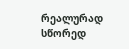რეალურად სწორედ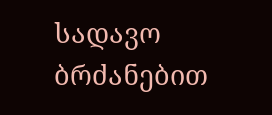სადავო ბრძანებით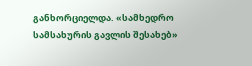განხორციელდა. «სამხედრო სამსახურის გავლის შესახებ»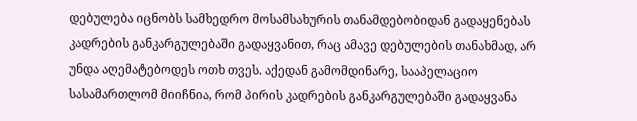დებულება იცნობს სამხედრო მოსამსახურის თანამდებობიდან გადაყენებას კადრების განკარგულებაში გადაყვანით, რაც ამავე დებულების თანახმად, არ უნდა აღემატებოდეს ოთხ თვეს. აქედან გამომდინარე, სააპელაციო სასამართლომ მიიჩნია, რომ პირის კადრების განკარგულებაში გადაყვანა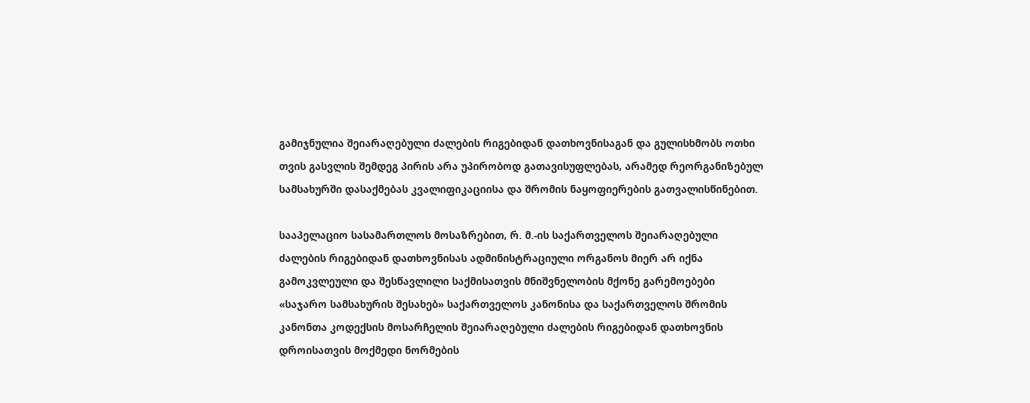გამიჯნულია შეიარაღებული ძალების რიგებიდან დათხოვნისაგან და გულისხმობს ოთხი თვის გასვლის შემდეგ პირის არა უპირობოდ გათავისუფლებას, არამედ რეორგანიზებულ სამსახურში დასაქმებას კვალიფიკაციისა და შრომის ნაყოფიერების გათვალისწინებით.

სააპელაციო სასამართლოს მოსაზრებით, რ. მ.-ის საქართველოს შეიარაღებული ძალების რიგებიდან დათხოვნისას ადმინისტრაციული ორგანოს მიერ არ იქნა გამოკვლეული და შესწავლილი საქმისათვის მნიშვნელობის მქონე გარემოებები «საჯარო სამსახურის შესახებ» საქართველოს კანონისა და საქართველოს შრომის კანონთა კოდექსის მოსარჩელის შეიარაღებული ძალების რიგებიდან დათხოვნის დროისათვის მოქმედი ნორმების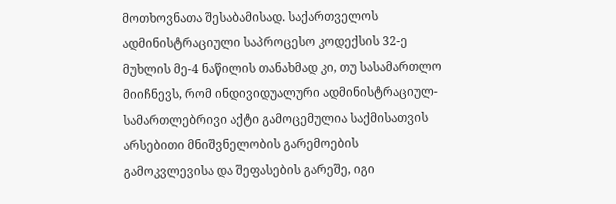მოთხოვნათა შესაბამისად. საქართველოს ადმინისტრაციული საპროცესო კოდექსის 32-ე მუხლის მე-4 ნაწილის თანახმად კი, თუ სასამართლო მიიჩნევს, რომ ინდივიდუალური ადმინისტრაციულ-სამართლებრივი აქტი გამოცემულია საქმისათვის არსებითი მნიშვნელობის გარემოების გამოკვლევისა და შეფასების გარეშე, იგი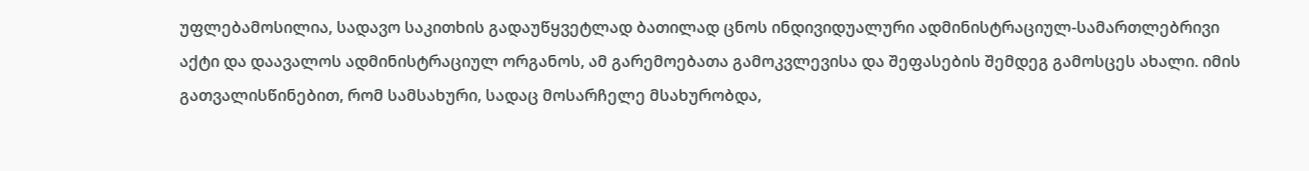უფლებამოსილია, სადავო საკითხის გადაუწყვეტლად ბათილად ცნოს ინდივიდუალური ადმინისტრაციულ-სამართლებრივი აქტი და დაავალოს ადმინისტრაციულ ორგანოს, ამ გარემოებათა გამოკვლევისა და შეფასების შემდეგ გამოსცეს ახალი. იმის გათვალისწინებით, რომ სამსახური, სადაც მოსარჩელე მსახურობდა,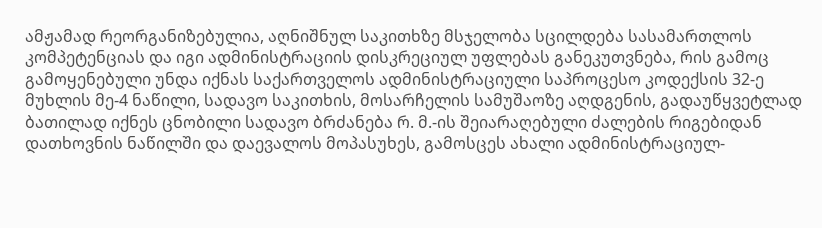ამჟამად რეორგანიზებულია, აღნიშნულ საკითხზე მსჯელობა სცილდება სასამართლოს კომპეტენციას და იგი ადმინისტრაციის დისკრეციულ უფლებას განეკუთვნება, რის გამოც გამოყენებული უნდა იქნას საქართველოს ადმინისტრაციული საპროცესო კოდექსის 32-ე მუხლის მე-4 ნაწილი, სადავო საკითხის, მოსარჩელის სამუშაოზე აღდგენის, გადაუწყვეტლად ბათილად იქნეს ცნობილი სადავო ბრძანება რ. მ.-ის შეიარაღებული ძალების რიგებიდან დათხოვნის ნაწილში და დაევალოს მოპასუხეს, გამოსცეს ახალი ადმინისტრაციულ-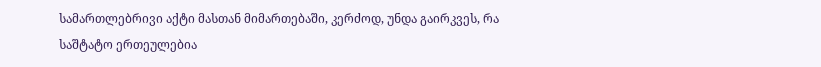სამართლებრივი აქტი მასთან მიმართებაში, კერძოდ, უნდა გაირკვეს, რა საშტატო ერთეულებია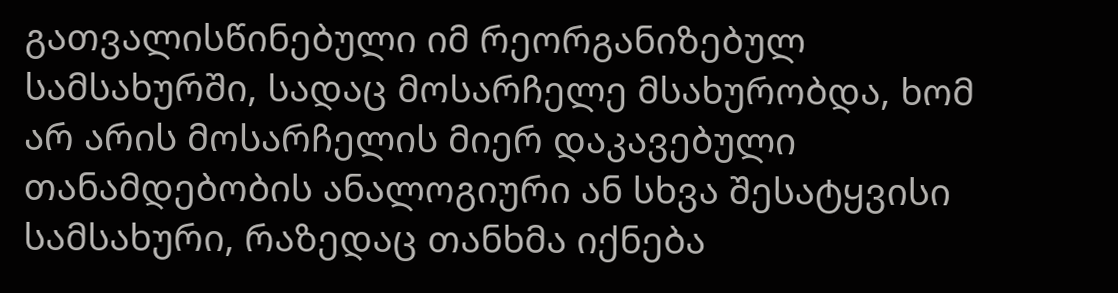გათვალისწინებული იმ რეორგანიზებულ სამსახურში, სადაც მოსარჩელე მსახურობდა, ხომ არ არის მოსარჩელის მიერ დაკავებული თანამდებობის ანალოგიური ან სხვა შესატყვისი სამსახური, რაზედაც თანხმა იქნება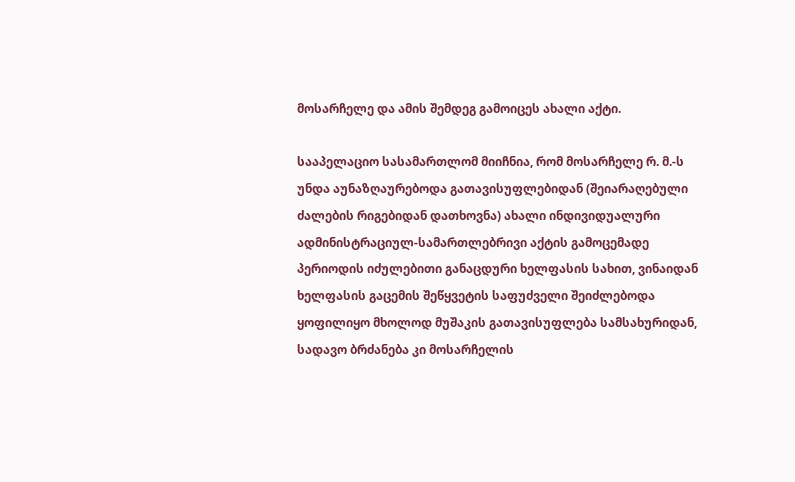მოსარჩელე და ამის შემდეგ გამოიცეს ახალი აქტი.

სააპელაციო სასამართლომ მიიჩნია, რომ მოსარჩელე რ. მ.-ს უნდა აუნაზღაურებოდა გათავისუფლებიდან (შეიარაღებული ძალების რიგებიდან დათხოვნა) ახალი ინდივიდუალური ადმინისტრაციულ-სამართლებრივი აქტის გამოცემადე პერიოდის იძულებითი განაცდური ხელფასის სახით, ვინაიდან ხელფასის გაცემის შეწყვეტის საფუძველი შეიძლებოდა ყოფილიყო მხოლოდ მუშაკის გათავისუფლება სამსახურიდან, სადავო ბრძანება კი მოსარჩელის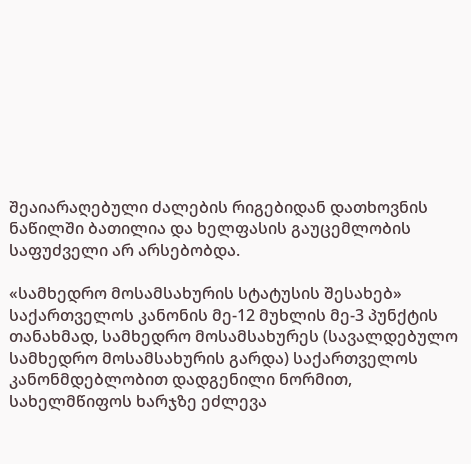შეაიარაღებული ძალების რიგებიდან დათხოვნის ნაწილში ბათილია და ხელფასის გაუცემლობის საფუძველი არ არსებობდა.

«სამხედრო მოსამსახურის სტატუსის შესახებ» საქართველოს კანონის მე-12 მუხლის მე-3 პუნქტის თანახმად, სამხედრო მოსამსახურეს (სავალდებულო სამხედრო მოსამსახურის გარდა) საქართველოს კანონმდებლობით დადგენილი ნორმით, სახელმწიფოს ხარჯზე ეძლევა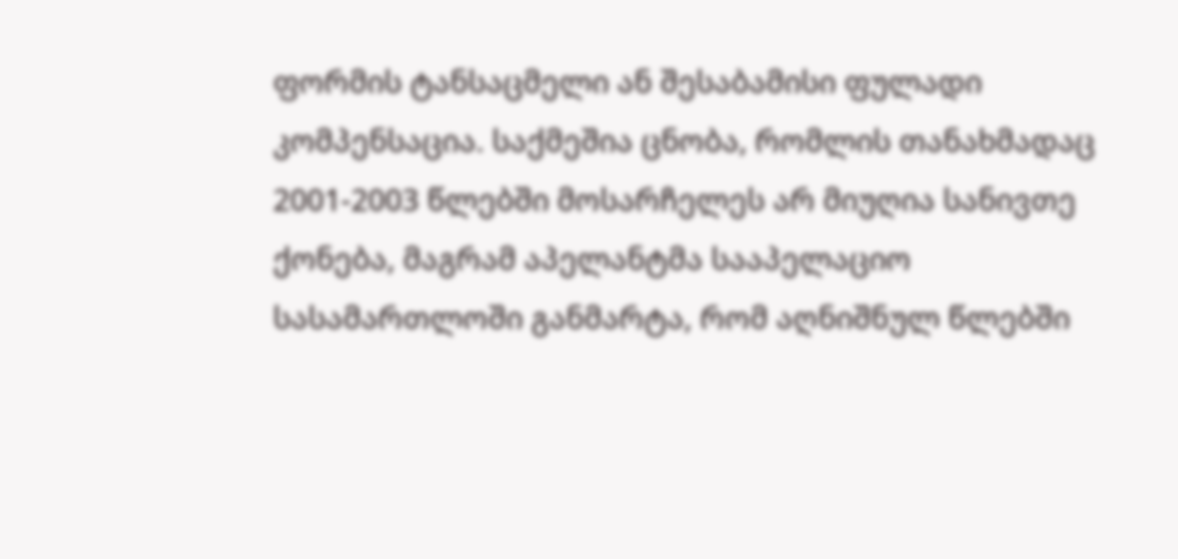ფორმის ტანსაცმელი ან შესაბამისი ფულადი კომპენსაცია. საქმეშია ცნობა, რომლის თანახმადაც 2001-2003 წლებში მოსარჩელეს არ მიუღია სანივთე ქონება, მაგრამ აპელანტმა სააპელაციო სასამართლოში განმარტა, რომ აღნიშნულ წლებში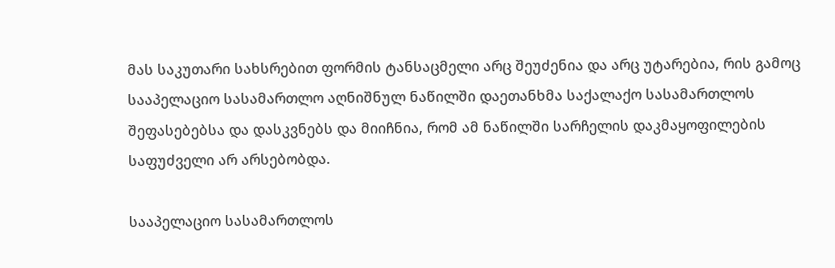მას საკუთარი სახსრებით ფორმის ტანსაცმელი არც შეუძენია და არც უტარებია, რის გამოც სააპელაციო სასამართლო აღნიშნულ ნაწილში დაეთანხმა საქალაქო სასამართლოს შეფასებებსა და დასკვნებს და მიიჩნია, რომ ამ ნაწილში სარჩელის დაკმაყოფილების საფუძველი არ არსებობდა.

სააპელაციო სასამართლოს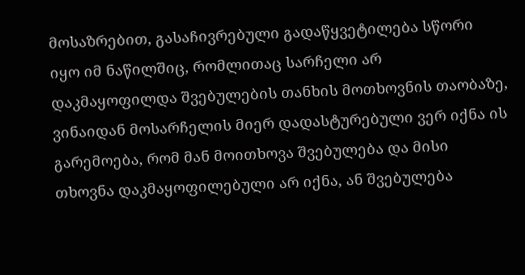მოსაზრებით, გასაჩივრებული გადაწყვეტილება სწორი იყო იმ ნაწილშიც, რომლითაც სარჩელი არ დაკმაყოფილდა შვებულების თანხის მოთხოვნის თაობაზე, ვინაიდან მოსარჩელის მიერ დადასტურებული ვერ იქნა ის გარემოება, რომ მან მოითხოვა შვებულება და მისი თხოვნა დაკმაყოფილებული არ იქნა, ან შვებულება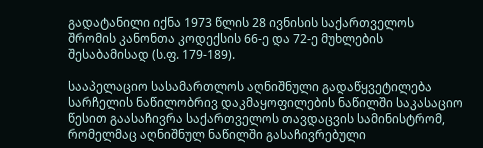გადატანილი იქნა 1973 წლის 28 ივნისის საქართველოს შრომის კანონთა კოდექსის 66-ე და 72-ე მუხლების შესაბამისად (ს.ფ. 179-189).

სააპელაციო სასამართლოს აღნიშნული გადაწყვეტილება სარჩელის ნაწილობრივ დაკმაყოფილების ნაწილში საკასაციო წესით გაასაჩივრა საქართველოს თავდაცვის სამინისტრომ, რომელმაც აღნიშნულ ნაწილში გასაჩივრებული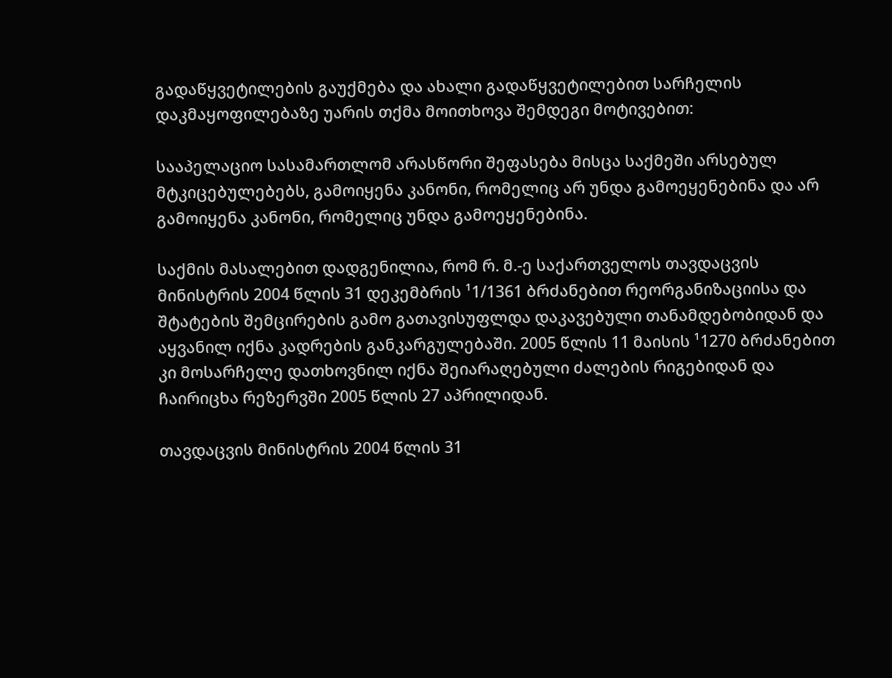გადაწყვეტილების გაუქმება და ახალი გადაწყვეტილებით სარჩელის დაკმაყოფილებაზე უარის თქმა მოითხოვა შემდეგი მოტივებით:

სააპელაციო სასამართლომ არასწორი შეფასება მისცა საქმეში არსებულ მტკიცებულებებს, გამოიყენა კანონი, რომელიც არ უნდა გამოეყენებინა და არ გამოიყენა კანონი, რომელიც უნდა გამოეყენებინა.

საქმის მასალებით დადგენილია, რომ რ. მ.-ე საქართველოს თავდაცვის მინისტრის 2004 წლის 31 დეკემბრის ¹1/1361 ბრძანებით რეორგანიზაციისა და შტატების შემცირების გამო გათავისუფლდა დაკავებული თანამდებობიდან და აყვანილ იქნა კადრების განკარგულებაში. 2005 წლის 11 მაისის ¹1270 ბრძანებით კი მოსარჩელე დათხოვნილ იქნა შეიარაღებული ძალების რიგებიდან და ჩაირიცხა რეზერვში 2005 წლის 27 აპრილიდან.

თავდაცვის მინისტრის 2004 წლის 31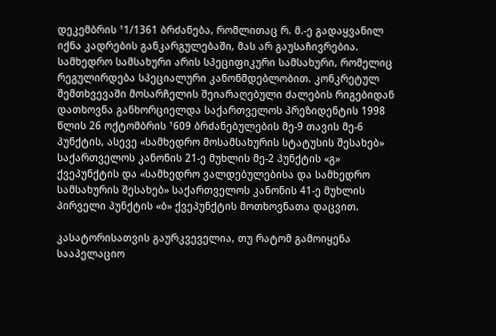დეკემბრის ¹1/1361 ბრძანება, რომლითაც რ. მ.-ე გადაყვანილ იქნა კადრების განკარგულებაში, მას არ გაუსაჩივრებია. სამხედრო სამსახური არის სპეციფიკური სამსახური, რომელიც რეგულირდება სპეციალური კანონმდებლობით. კონკრეტულ შემთხვევაში მოსარჩელის შეიარაღებული ძალების რიგებიდან დათხოვნა განხორციელდა საქართველოს პრეზიდენტის 1998 წლის 26 ოქტომბრის ¹609 ბრძანებულების მე-9 თავის მე-6 პუნქტის, ასევე «სამხედრო მოსამსახურის სტატუსის შესახებ» საქართველოს კანონის 21-ე მუხლის მე-2 პუნქტის «გ» ქვეპუნქტის და «სამხედრო ვალდებულებისა და სამხედრო სამსახურის შესახებ» საქართველოს კანონის 41-ე მუხლის პირველი პუნქტის «ბ» ქვეპუნქტის მოთხოვნათა დაცვით.

კასატორისათვის გაურკვეველია, თუ რატომ გამოიყენა სააპელაციო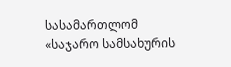სასამართლომ «საჯარო სამსახურის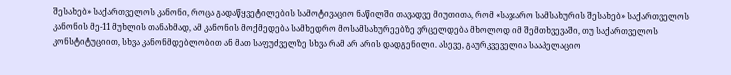შესახებ» საქართველოს კანონი, როცა გადაწყვეტილების სამოტივაციო ნაწილში თავადვე მიუთითა, რომ «საჯარო სამსახურის შესახებ» საქართველოს კანონის მე-11 მუხლის თანახმად, ამ კანონის მოქმედება სამხედრო მოსამსახურეებზე ვრცელდება მხოლოდ იმ შემთხვევაში, თუ საქართველოს კონსტიტუციით, სხვა კანონმდებლობით ან მათ საფუძველზე სხვა რამ არ არის დადგენილი. ასევე, გაურკვეველია სააპელაციო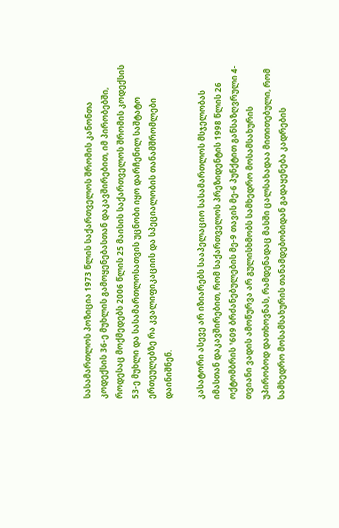სასამართლოს პოზიცია 1973 წლის საქართველოს შრომის კანონთა კოდექსის 36-ე მუხლის გამოყენებასთან დაკავშირებით, იმ პირობებში, როდესაც მოქმედებს 2006 წლის 25 მაისის საქართველოს შრომის კოდექსის 53-ე მუხლი და სასამართლოსათვის უცნობი იყო დარჩენილ საშტატო ერთეულებზე რა კვალიფიკაციის და სპეციალობის თანამშრომლები დაინიშნენ.

კასატორი ასევე არ იზიარებს სააპელაციო სასამართლოს მსჯელობას იმასთან დაკავშირებით, რომ საქართველოს პრეზიდენტის 1998 წლის 26 ოქტომბრის ¹609 ბრძანებულების მე-9 თავის მე-6 პუნქტით განსაზღვრული 4-თვიანი ვადის ამოწურვა არ გულისხმობს სამხედრო მოსამსახურის უპირობოდ დათხოვნას, რამდენადაც მასში ცალსახადაა მითითებული, რომ სამხედრო მოსამსახურის თანამდებობიდან გადაყენება კადრების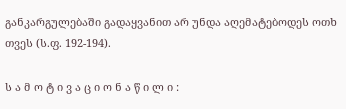განკარგულებაში გადაყვანით არ უნდა აღემატებოდეს ოთხ თვეს (ს.ფ. 192-194).

ს ა მ ო ტ ი ვ ა ც ი ო ნ ა წ ი ლ ი :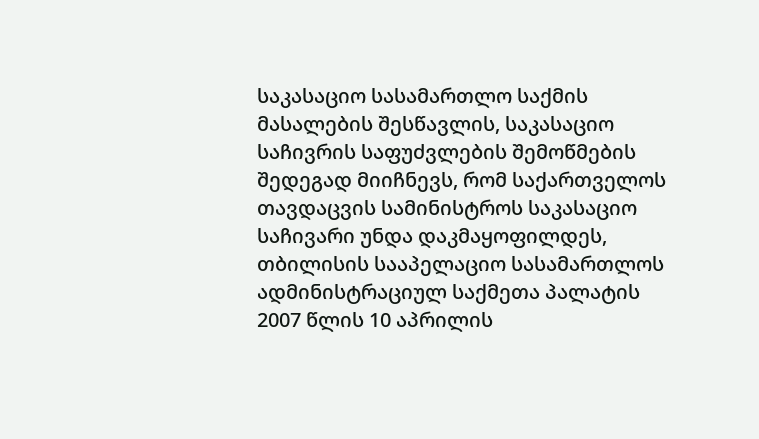საკასაციო სასამართლო საქმის მასალების შესწავლის, საკასაციო საჩივრის საფუძვლების შემოწმების შედეგად მიიჩნევს, რომ საქართველოს თავდაცვის სამინისტროს საკასაციო საჩივარი უნდა დაკმაყოფილდეს, თბილისის სააპელაციო სასამართლოს ადმინისტრაციულ საქმეთა პალატის 2007 წლის 10 აპრილის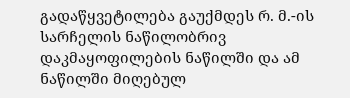გადაწყვეტილება გაუქმდეს რ. მ.-ის სარჩელის ნაწილობრივ დაკმაყოფილების ნაწილში და ამ ნაწილში მიღებულ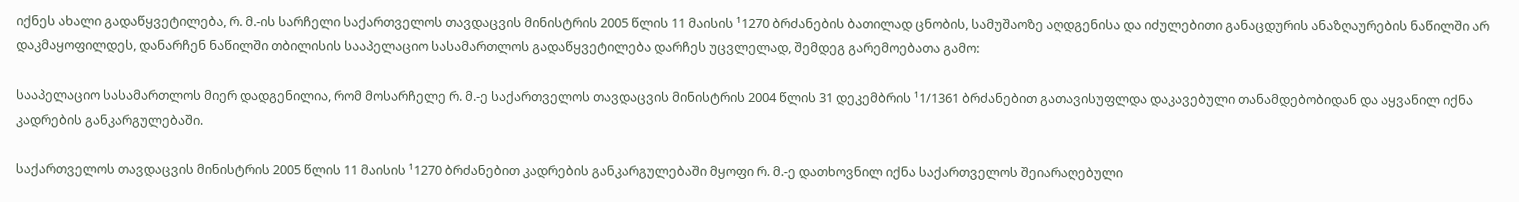იქნეს ახალი გადაწყვეტილება, რ. მ.-ის სარჩელი საქართველოს თავდაცვის მინისტრის 2005 წლის 11 მაისის ¹1270 ბრძანების ბათილად ცნობის, სამუშაოზე აღდგენისა და იძულებითი განაცდურის ანაზღაურების ნაწილში არ დაკმაყოფილდეს, დანარჩენ ნაწილში თბილისის სააპელაციო სასამართლოს გადაწყვეტილება დარჩეს უცვლელად, შემდეგ გარემოებათა გამო:

სააპელაციო სასამართლოს მიერ დადგენილია, რომ მოსარჩელე რ. მ.-ე საქართველოს თავდაცვის მინისტრის 2004 წლის 31 დეკემბრის ¹1/1361 ბრძანებით გათავისუფლდა დაკავებული თანამდებობიდან და აყვანილ იქნა კადრების განკარგულებაში.

საქართველოს თავდაცვის მინისტრის 2005 წლის 11 მაისის ¹1270 ბრძანებით კადრების განკარგულებაში მყოფი რ. მ.-ე დათხოვნილ იქნა საქართველოს შეიარაღებული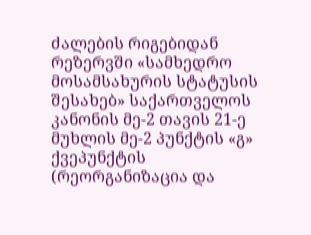ძალების რიგებიდან რეზერვში «სამხედრო მოსამსახურის სტატუსის შესახებ» საქართველოს კანონის მე-2 თავის 21-ე მუხლის მე-2 პუნქტის «გ» ქვეპუნქტის (რეორგანიზაცია და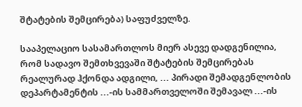შტატების შემცირება) საფუძველზე.

სააპელაციო სასამართლოს მიერ ასევე დადგენილია, რომ სადავო შემთხვევაში შტატების შემცირებას რეალურად ჰქონდა ადგილი, ... პირადი შემადგენლობის დეპარტამენტის ...-ის სამმართველოში შემავალ ...-ის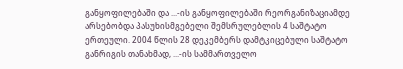განყოფილებაში და ...-ის განყოფილებაში რეორგანიზაციამდე არსებობდა პასუხისმგებელი შემსრულებლის 4 საშტატო ერთეული. 2004 წლის 28 დეკემბერს დამტკიცებული საშტატო განრიგის თანახმად, ...-ის სამმართველო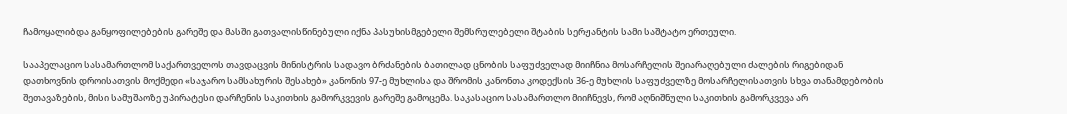ჩამოყალიბდა განყოფილებების გარეშე და მასში გათვალისწინებული იქნა პასუხისმგებელი შემსრულებელი შტაბის სერჟანტის სამი საშტატო ერთეული.

სააპელაციო სასამართლომ საქართველოს თავდაცვის მინისტრის სადავო ბრძანების ბათილად ცნობის საფუძველად მიიჩნია მოსარჩელის შეიარაღებული ძალების რიგებიდან დათხოვნის დროისათვის მოქმედი «საჯარო სამსახურის შესახებ» კანონის 97-ე მუხლისა და შრომის კანონთა კოდექსის 36-ე მუხლის საფუძველზე მოსარჩელისათვის სხვა თანამდებობის შეთავაზების, მისი სამუშაოზე უპირატესი დარჩენის საკითხის გამორკვევის გარეშე გამოცემა. საკასაციო სასამართლო მიიჩნევს, რომ აღნიშნული საკითხის გამორკვევა არ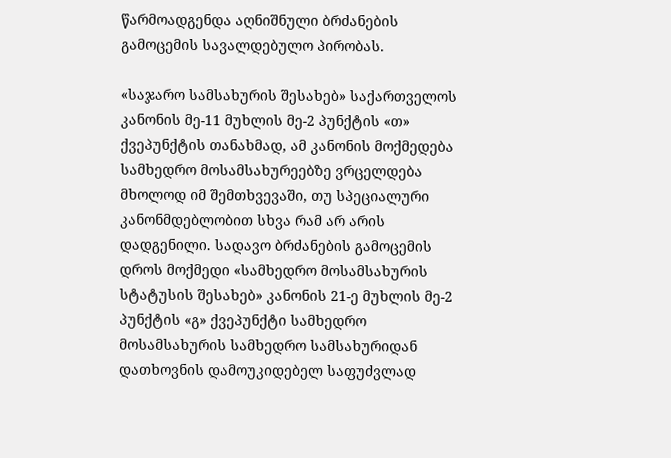წარმოადგენდა აღნიშნული ბრძანების გამოცემის სავალდებულო პირობას.

«საჯარო სამსახურის შესახებ» საქართველოს კანონის მე-11 მუხლის მე-2 პუნქტის «თ» ქვეპუნქტის თანახმად, ამ კანონის მოქმედება სამხედრო მოსამსახურეებზე ვრცელდება მხოლოდ იმ შემთხვევაში, თუ სპეციალური კანონმდებლობით სხვა რამ არ არის დადგენილი. სადავო ბრძანების გამოცემის დროს მოქმედი «სამხედრო მოსამსახურის სტატუსის შესახებ» კანონის 21-ე მუხლის მე-2 პუნქტის «გ» ქვეპუნქტი სამხედრო მოსამსახურის სამხედრო სამსახურიდან დათხოვნის დამოუკიდებელ საფუძვლად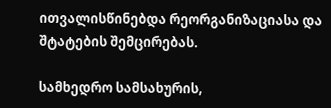ითვალისწინებდა რეორგანიზაციასა და შტატების შემცირებას.

სამხედრო სამსახურის,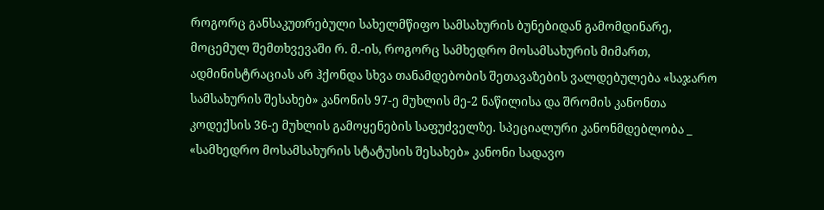როგორც განსაკუთრებული სახელმწიფო სამსახურის ბუნებიდან გამომდინარე, მოცემულ შემთხვევაში რ. მ.-ის, როგორც სამხედრო მოსამსახურის მიმართ, ადმინისტრაციას არ ჰქონდა სხვა თანამდებობის შეთავაზების ვალდებულება «საჯარო სამსახურის შესახებ» კანონის 97-ე მუხლის მე-2 ნაწილისა და შრომის კანონთა კოდექსის 36-ე მუხლის გამოყენების საფუძველზე. სპეციალური კანონმდებლობა _ «სამხედრო მოსამსახურის სტატუსის შესახებ» კანონი სადავო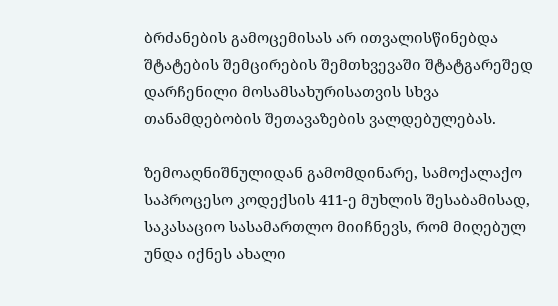ბრძანების გამოცემისას არ ითვალისწინებდა შტატების შემცირების შემთხვევაში შტატგარეშედ დარჩენილი მოსამსახურისათვის სხვა თანამდებობის შეთავაზების ვალდებულებას.

ზემოაღნიშნულიდან გამომდინარე, სამოქალაქო საპროცესო კოდექსის 411-ე მუხლის შესაბამისად, საკასაციო სასამართლო მიიჩნევს, რომ მიღებულ უნდა იქნეს ახალი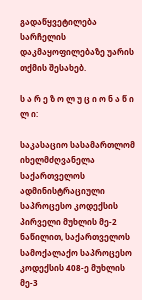გადაწყვეტილება სარჩელის დაკმაყოფილებაზე უარის თქმის შესახებ.

ს ა რ ე ზ ო ლ უ ც ი ო ნ ა წ ი ლ ი:

საკასაციო სასამართლომ იხელმძღვანელა საქართველოს ადმინისტრაციული საპროცესო კოდექსის პირველი მუხლის მე-2 ნაწილით, საქართველოს სამოქალაქო საპროცესო კოდექსის 408-ე მუხლის მე-3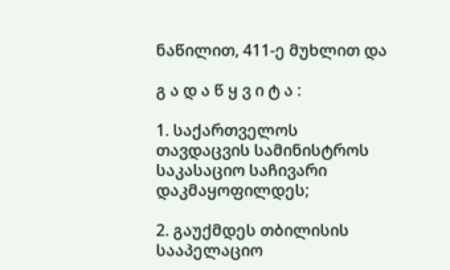ნაწილით, 411-ე მუხლით და

გ ა დ ა წ ყ ვ ი ტ ა :

1. საქართველოს თავდაცვის სამინისტროს საკასაციო საჩივარი დაკმაყოფილდეს;

2. გაუქმდეს თბილისის სააპელაციო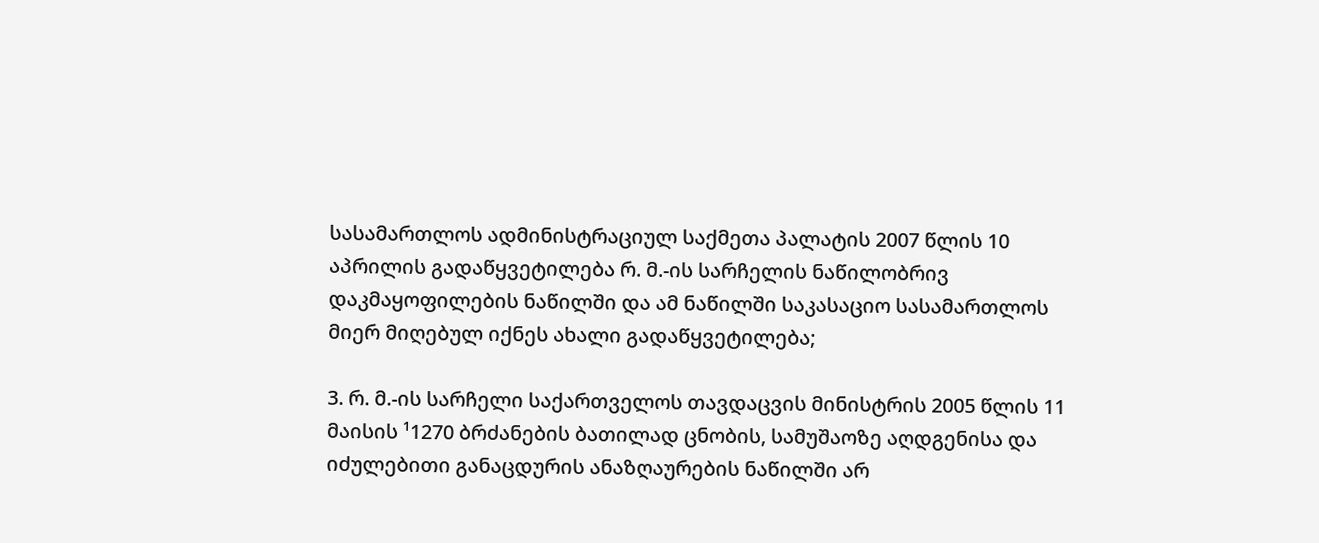სასამართლოს ადმინისტრაციულ საქმეთა პალატის 2007 წლის 10 აპრილის გადაწყვეტილება რ. მ.-ის სარჩელის ნაწილობრივ დაკმაყოფილების ნაწილში და ამ ნაწილში საკასაციო სასამართლოს მიერ მიღებულ იქნეს ახალი გადაწყვეტილება;

3. რ. მ.-ის სარჩელი საქართველოს თავდაცვის მინისტრის 2005 წლის 11 მაისის ¹1270 ბრძანების ბათილად ცნობის, სამუშაოზე აღდგენისა და იძულებითი განაცდურის ანაზღაურების ნაწილში არ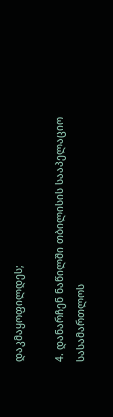დაკმაყოფილდეს;

4. დანარჩენ ნაწილში თბილისის სააპელაციო სასამართლოს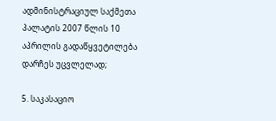ადმინისტრაციულ საქმეთა პალატის 2007 წლის 10 აპრილის გადაწყვეტილება დარჩეს უცვლელად;

5. საკასაციო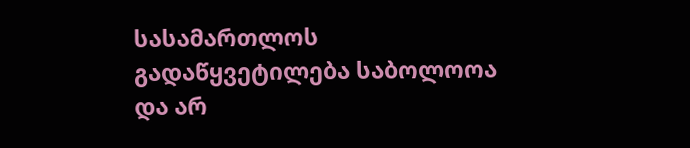სასამართლოს გადაწყვეტილება საბოლოოა და არ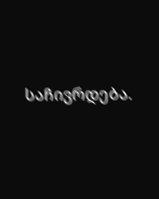საჩივრდება.